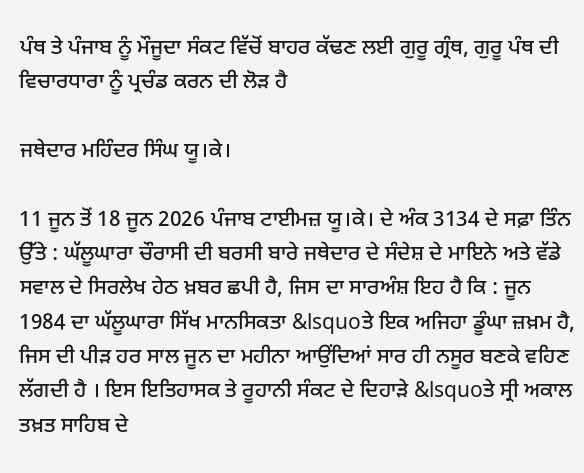ਪੰਥ ਤੇ ਪੰਜਾਬ ਨੂੰ ਮੌਜੂਦਾ ਸੰਕਟ ਵਿੱਚੋਂ ਬਾਹਰ ਕੱਢਣ ਲਈ ਗੁਰੂ ਗ੍ਰੰਥ, ਗੁਰੂ ਪੰਥ ਦੀ ਵਿਚਾਰਧਾਰਾ ਨੂੰ ਪ੍ਰਚੰਡ ਕਰਨ ਦੀ ਲੋੜ ਹੈ

ਜਥੇਦਾਰ ਮਹਿੰਦਰ ਸਿੰਘ ਯੂ।ਕੇ।

11 ਜੂਨ ਤੋਂ 18 ਜੂਨ 2026 ਪੰਜਾਬ ਟਾਈਮਜ਼ ਯੂ।ਕੇ। ਦੇ ਅੰਕ 3134 ਦੇ ਸਫ਼ਾ ਤਿੰਨ ਉੱਤੇ : ਘੱਲੂਘਾਰਾ ਚੌਰਾਸੀ ਦੀ ਬਰਸੀ ਬਾਰੇ ਜਥੇਦਾਰ ਦੇ ਸੰਦੇਸ਼ ਦੇ ਮਾਇਨੇ ਅਤੇ ਵੱਡੇ ਸਵਾਲ ਦੇ ਸਿਰਲੇਖ ਹੇਠ ਖ਼ਬਰ ਛਪੀ ਹੈ, ਜਿਸ ਦਾ ਸਾਰਅੰਸ਼ ਇਹ ਹੈ ਕਿ : ਜੂਨ 1984 ਦਾ ਘੱਲੂਘਾਰਾ ਸਿੱਖ ਮਾਨਸਿਕਤਾ &lsquoਤੇ ਇਕ ਅਜਿਹਾ ਡੂੰਘਾ ਜ਼ਖ਼ਮ ਹੈ, ਜਿਸ ਦੀ ਪੀੜ ਹਰ ਸਾਲ ਜੂਨ ਦਾ ਮਹੀਨਾ ਆਉਂਦਿਆਂ ਸਾਰ ਹੀ ਨਸੂਰ ਬਣਕੇ ਵਹਿਣ ਲੱਗਦੀ ਹੈ । ਇਸ ਇਤਿਹਾਸਕ ਤੇ ਰੂਹਾਨੀ ਸੰਕਟ ਦੇ ਦਿਹਾੜੇ &lsquoਤੇ ਸ੍ਰੀ ਅਕਾਲ ਤਖ਼ਤ ਸਾਹਿਬ ਦੇ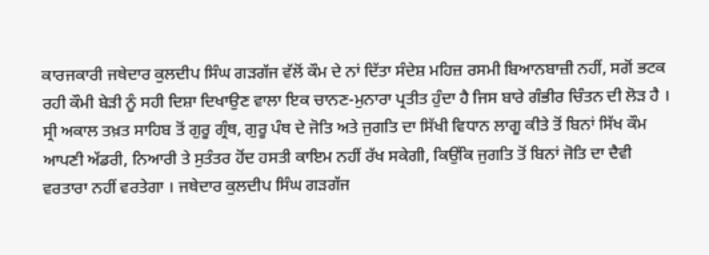ਕਾਰਜਕਾਰੀ ਜਥੇਦਾਰ ਕੁਲਦੀਪ ਸਿੰਘ ਗੜਗੱਜ ਵੱਲੋਂ ਕੌਮ ਦੇ ਨਾਂ ਦਿੱਤਾ ਸੰਦੇਸ਼ ਮਹਿਜ਼ ਰਸਮੀ ਬਿਆਨਬਾਜ਼ੀ ਨਹੀਂ, ਸਗੋਂ ਭਟਕ ਰਹੀ ਕੌਮੀ ਬੇੜੀ ਨੂੰ ਸਹੀ ਦਿਸ਼ਾ ਦਿਖਾਉਣ ਵਾਲਾ ਇਕ ਚਾਨਣ-ਮੁਨਾਰਾ ਪ੍ਰਤੀਤ ਹੁੰਦਾ ਹੈ ਜਿਸ ਬਾਰੇ ਗੰਭੀਰ ਚਿੰਤਨ ਦੀ ਲੋੜ ਹੈ । ਸ੍ਰੀ ਅਕਾਲ ਤਖ਼ਤ ਸਾਹਿਬ ਤੋਂ ਗੁਰੂ ਗ੍ਰੰਥ, ਗੁਰੂ ਪੰਥ ਦੇ ਜੋਤਿ ਅਤੇ ਜੁਗਤਿ ਦਾ ਸਿੱਖੀ ਵਿਧਾਨ ਲਾਗੂ ਕੀਤੇ ਤੋਂ ਬਿਨਾਂ ਸਿੱਖ ਕੌਮ ਆਪਣੀ ਅੱਡਰੀ, ਨਿਆਰੀ ਤੇ ਸੁਤੰਤਰ ਹੋਂਦ ਹਸਤੀ ਕਾਇਮ ਨਹੀਂ ਰੱਖ ਸਕੇਗੀ, ਕਿਉਂਕਿ ਜੁਗਤਿ ਤੋਂ ਬਿਨਾਂ ਜੋਤਿ ਦਾ ਦੈਵੀ ਵਰਤਾਰਾ ਨਹੀਂ ਵਰਤੇਗਾ । ਜਥੇਦਾਰ ਕੁਲਦੀਪ ਸਿੰਘ ਗੜਗੱਜ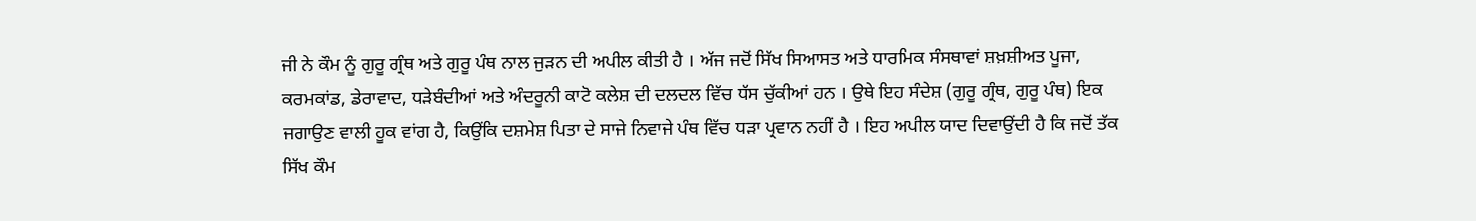ਜੀ ਨੇ ਕੌਮ ਨੂੰ ਗੁਰੂ ਗ੍ਰੰਥ ਅਤੇ ਗੁਰੂ ਪੰਥ ਨਾਲ ਜੁੜਨ ਦੀ ਅਪੀਲ ਕੀਤੀ ਹੈ । ਅੱਜ ਜਦੋਂ ਸਿੱਖ ਸਿਆਸਤ ਅਤੇ ਧਾਰਮਿਕ ਸੰਸਥਾਵਾਂ ਸ਼ਖ਼ਸ਼ੀਅਤ ਪੂਜਾ, ਕਰਮਕਾਂਡ, ਡੇਰਾਵਾਦ, ਧੜੇਬੰਦੀਆਂ ਅਤੇ ਅੰਦਰੂਨੀ ਕਾਟੋ ਕਲੇਸ਼ ਦੀ ਦਲਦਲ ਵਿੱਚ ਧੱਸ ਚੁੱਕੀਆਂ ਹਨ । ਉਥੇ ਇਹ ਸੰਦੇਸ਼ (ਗੁਰੂ ਗ੍ਰੰਥ, ਗੁਰੂ ਪੰਥ) ਇਕ ਜਗਾਉਣ ਵਾਲੀ ਹੂਕ ਵਾਂਗ ਹੈ, ਕਿਉਂਕਿ ਦਸ਼ਮੇਸ਼ ਪਿਤਾ ਦੇ ਸਾਜੇ ਨਿਵਾਜੇ ਪੰਥ ਵਿੱਚ ਧੜਾ ਪ੍ਰਵਾਨ ਨਹੀਂ ਹੈ । ਇਹ ਅਪੀਲ ਯਾਦ ਦਿਵਾਉਂਦੀ ਹੈ ਕਿ ਜਦੋਂ ਤੱਕ ਸਿੱਖ ਕੌਮ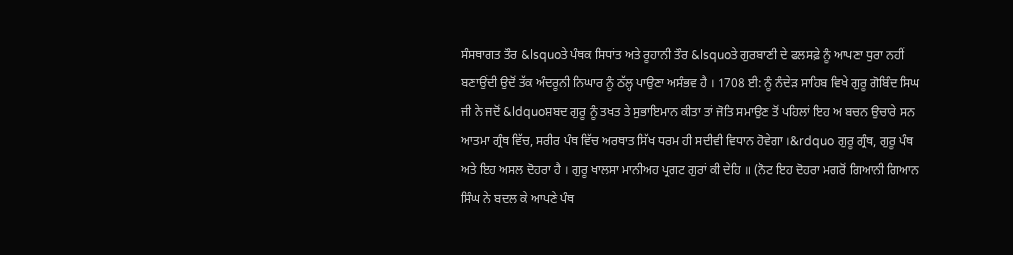ਸੰਸਥਾਗਤ ਤੌਰ &lsquoਤੇ ਪੰਥਕ ਸਿਧਾਂਤ ਅਤੇ ਰੂਹਾਨੀ ਤੌਰ &lsquoਤੇ ਗੁਰਬਾਣੀ ਦੇ ਫਲਸਫ਼ੇ ਨੂੰ ਆਪਣਾ ਧੁਰਾ ਨਹੀਂ ਬਣਾਉਂਦੀ ਉਦੋਂ ਤੱਕ ਅੰਦਰੂਨੀ ਨਿਘਾਰ ਨੂੰ ਠੱਲ੍ਹ ਪਾਉਣਾ ਅਸੰਭਵ ਹੈ । 1708 ਈ: ਨੂੰ ਨੰਦੇੜ ਸਾਹਿਬ ਵਿਖੇ ਗੁਰੂ ਗੋਬਿੰਦ ਸਿਘ ਜੀ ਨੇ ਜਦੋਂ &ldquoਸ਼ਬਦ ਗੁਰੂ ਨੂੰ ਤਖਤ ਤੇ ਸੁਭਾਇਮਾਨ ਕੀਤਾ ਤਾਂ ਜੋਤਿ ਸਮਾਉਣ ਤੋਂ ਪਹਿਲਾਂ ਇਹ ਅ ਬਚਨ ਉਚਾਰੇ ਸਨ ਆਤਮਾ ਗ੍ਰੰਥ ਵਿੱਚ, ਸਰੀਰ ਪੰਥ ਵਿੱਚ ਅਰਥਾਤ ਸਿੱਖ ਧਰਮ ਹੀ ਸਦੀਵੀ ਵਿਧਾਨ ਹੋਵੇਗਾ ।&rdquo ਗੁਰੂ ਗ੍ਰੰਥ, ਗੁਰੂ ਪੰਥ ਅਤੇ ਇਹ ਅਸਲ ਦੋਹਰਾ ਹੈ । ਗੁਰੂ ਖਾਲਸਾ ਮਾਨੀਅਹ ਪ੍ਰਗਟ ਗੁਰਾਂ ਕੀ ਦੇਹਿ ॥ (ਨੋਟ ਇਹ ਦੋਹਰਾ ਮਗਰੋਂ ਗਿਆਨੀ ਗਿਆਨ ਸਿੰਘ ਨੇ ਬਦਲ ਕੇ ਆਪਣੇ ਪੰਥ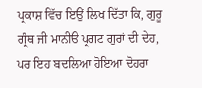ਪ੍ਰਕਾਸ਼ ਵਿੱਚ ਇਉਂ ਲਿਖ ਦਿੱਤਾ ਕਿ, ਗੁਰੂ ਗ੍ਰੰਥ ਜੀ ਮਾਨੀੳ ਪ੍ਰਗਟ ਗੁਰਾਂ ਦੀ ਦੇਹ, ਪਰ ਇਹ ਬਦਲਿਆ ਹੋਇਆ ਦੋਹਰਾ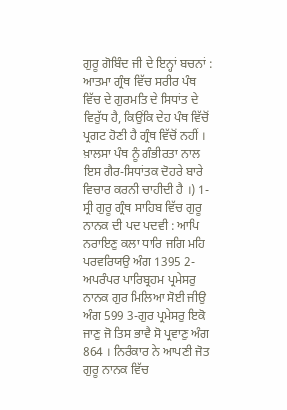ਗੁਰੂ ਗੋਬਿੰਦ ਜੀ ਦੇ ਇਨ੍ਹਾਂ ਬਚਨਾਂ : ਆਤਮਾ ਗ੍ਰੰਥ ਵਿੱਚ ਸਰੀਰ ਪੰਥ ਵਿੱਚ ਦੇ ਗੁਰਮਤਿ ਦੇ ਸਿਧਾਂਤ ਦੇ ਵਿਰੁੱਧ ਹੈ, ਕਿਉਂਕਿ ਦੇਹ ਪੰਥ ਵਿੱਚੋਂ ਪ੍ਰਗਟ ਹੋਣੀ ਹੈ ਗ੍ਰੰਥ ਵਿੱਚੋਂ ਨਹੀਂ । ਖ਼ਾਲਸਾ ਪੰਥ ਨੂੰ ਗੰਭੀਰਤਾ ਨਾਲ ਇਸ ਗੈਰ-ਸਿਧਾਂਤਕ ਦੋਹਰੇ ਬਾਰੇ ਵਿਚਾਰ ਕਰਨੀ ਚਾਹੀਦੀ ਹੈ ।) 1-ਸ੍ਰੀ ਗੁਰੂ ਗ੍ਰੰਥ ਸਾਹਿਬ ਵਿੱਚ ਗੁਰੂ ਨਾਨਕ ਦੀ ਪਦ ਪਦਵੀ : ਆਪਿ ਨਰਾਇਣੁ ਕਲਾ ਧਾਰਿ ਜਗਿ ਮਹਿ ਪਰਵਰਿਯਉ ਅੰਗ 1395 2-ਅਪਰੰਪਰ ਪਾਰਿਬ੍ਰਹਮ ਪ੍ਰਮੇਸਰੁ ਨਾਨਕ ਗੁਰ ਮਿਲਿਆ ਸੋਈ ਜੀਉ ਅੰਗ 599 3-ਗੁਰ ਪ੍ਰਮੇਸਰੁ ਇਕੋ ਜਾਣੁ ਜੋ ਤਿਸ ਭਾਵੈ ਸੋ ਪ੍ਰਵਾਣੁ ਅੰਗ 864 । ਨਿਰੰਕਾਰ ਨੇ ਆਪਣੀ ਜੋਤ ਗੁਰੂ ਨਾਨਕ ਵਿੱਚ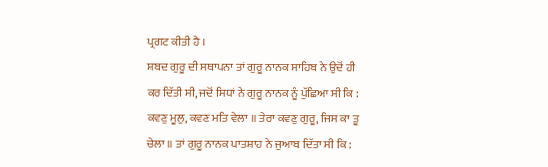ਪ੍ਰਗਟ ਕੀਤੀ ਹੈ ।
ਸ਼ਬਦ ਗੁਰੂ ਦੀ ਸਥਾਪਨਾ ਤਾਂ ਗੁਰੂ ਨਾਨਕ ਸਾਹਿਬ ਨੇ ਉਦੋਂ ਹੀ ਕਰ ਦਿੱਤੀ ਸੀ, ਜਦੋਂ ਸਿਧਾਂ ਨੇ ਗੁਰੂ ਨਾਨਕ ਨੂੰ ਪੁੱਛਿਆ ਸੀ ਕਿ : ਕਵਣੁ ਮੂਲੁ, ਕਵਣ ਮਤਿ ਵੇਲਾ ॥ ਤੇਰਾ ਕਵਣੁ ਗੁਰੂ, ਜਿਸ ਕਾ ਤੂ ਚੇਲਾ ॥ ਤਾਂ ਗੁਰੂ ਨਾਨਕ ਪਾਤਸ਼ਾਹ ਨੇ ਜੁਆਬ ਦਿੱਤਾ ਸੀ ਕਿ :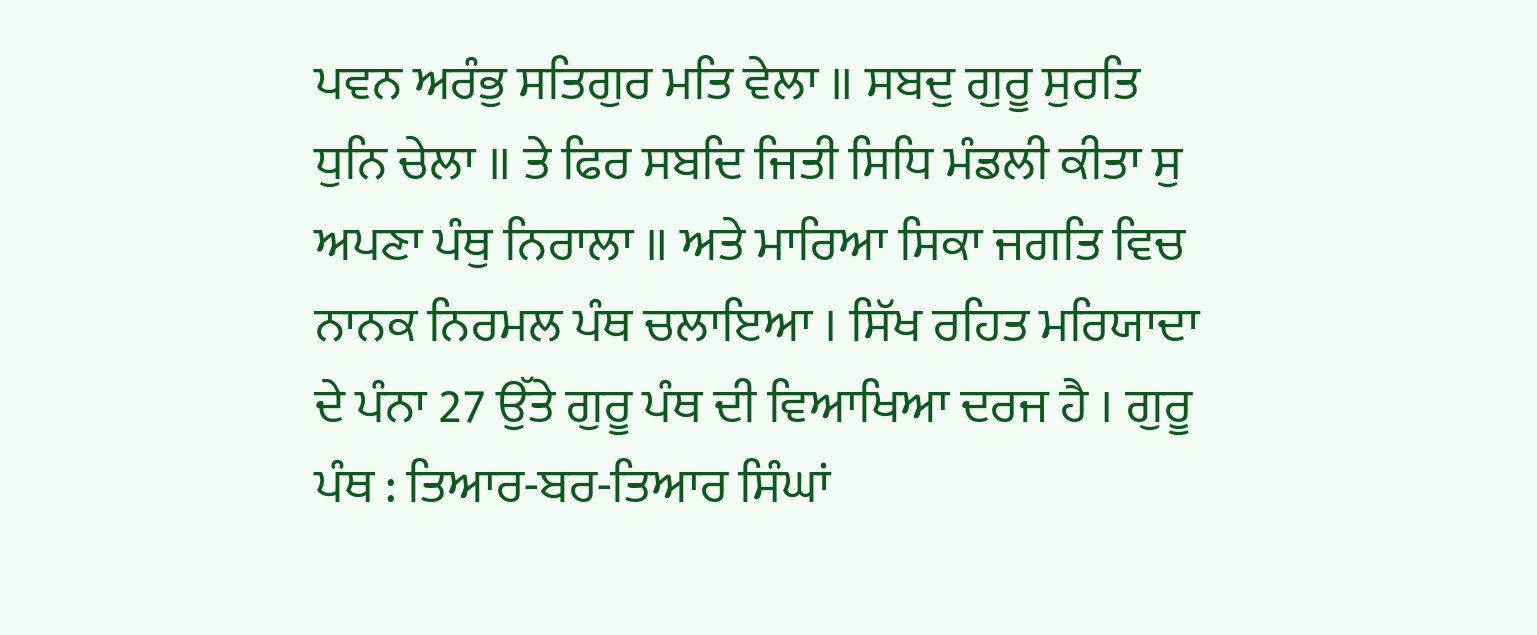ਪਵਨ ਅਰੰਭੁ ਸਤਿਗੁਰ ਮਤਿ ਵੇਲਾ ॥ ਸਬਦੁ ਗੁਰੂ ਸੁਰਤਿ ਧੁਨਿ ਚੇਲਾ ॥ ਤੇ ਫਿਰ ਸਬਦਿ ਜਿਤੀ ਸਿਧਿ ਮੰਡਲੀ ਕੀਤਾ ਸੁ ਅਪਣਾ ਪੰਥੁ ਨਿਰਾਲਾ ॥ ਅਤੇ ਮਾਰਿਆ ਸਿਕਾ ਜਗਤਿ ਵਿਚ ਨਾਨਕ ਨਿਰਮਲ ਪੰਥ ਚਲਾਇਆ । ਸਿੱਖ ਰਹਿਤ ਮਰਿਯਾਦਾ ਦੇ ਪੰਨਾ 27 ਉੱਤੇ ਗੁਰੂ ਪੰਥ ਦੀ ਵਿਆਖਿਆ ਦਰਜ ਹੈ । ਗੁਰੂ ਪੰਥ : ਤਿਆਰ-ਬਰ-ਤਿਆਰ ਸਿੰਘਾਂ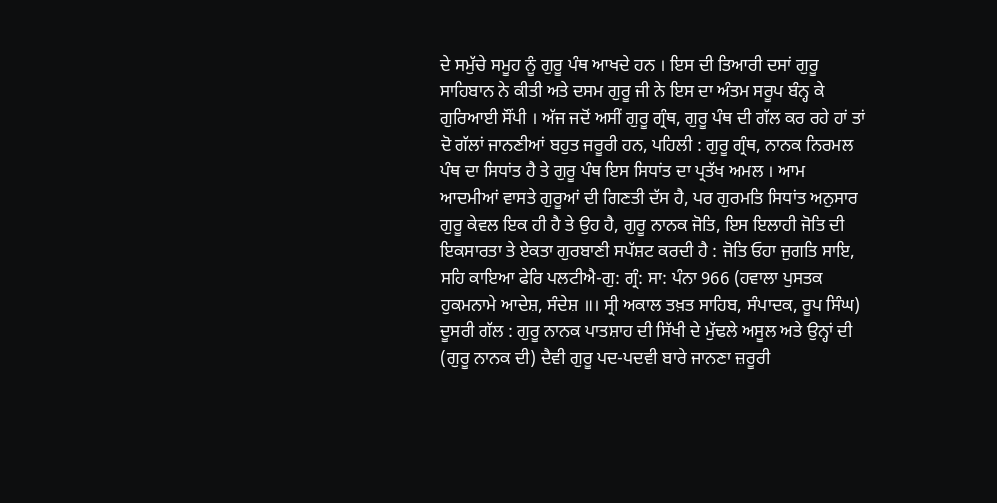ਦੇ ਸਮੁੱਚੇ ਸਮੂਹ ਨੂੰ ਗੁਰੂ ਪੰਥ ਆਖਦੇ ਹਨ । ਇਸ ਦੀ ਤਿਆਰੀ ਦਸਾਂ ਗੁਰੂ ਸਾਹਿਬਾਨ ਨੇ ਕੀਤੀ ਅਤੇ ਦਸਮ ਗੁਰੂ ਜੀ ਨੇ ਇਸ ਦਾ ਅੰਤਮ ਸਰੂਪ ਬੰਨ੍ਹ ਕੇ ਗੁਰਿਆਈ ਸੌਂਪੀ । ਅੱਜ ਜਦੋਂ ਅਸੀਂ ਗੁਰੂ ਗ੍ਰੰਥ, ਗੁਰੂ ਪੰਥ ਦੀ ਗੱਲ ਕਰ ਰਹੇ ਹਾਂ ਤਾਂ ਦੋ ਗੱਲਾਂ ਜਾਨਣੀਆਂ ਬਹੁਤ ਜਰੂਰੀ ਹਨ, ਪਹਿਲੀ : ਗੁਰੂ ਗ੍ਰੰਥ, ਨਾਨਕ ਨਿਰਮਲ ਪੰਥ ਦਾ ਸਿਧਾਂਤ ਹੈ ਤੇ ਗੁਰੂ ਪੰਥ ਇਸ ਸਿਧਾਂਤ ਦਾ ਪ੍ਰਤੱਖ ਅਮਲ । ਆਮ ਆਦਮੀਆਂ ਵਾਸਤੇ ਗੁਰੂਆਂ ਦੀ ਗਿਣਤੀ ਦੱਸ ਹੈ, ਪਰ ਗੁਰਮਤਿ ਸਿਧਾਂਤ ਅਨੁਸਾਰ ਗੁਰੂ ਕੇਵਲ ਇਕ ਹੀ ਹੈ ਤੇ ਉਹ ਹੈ, ਗੁਰੂ ਨਾਨਕ ਜੋਤਿ, ਇਸ ਇਲਾਹੀ ਜੋਤਿ ਦੀ ਇਕਸਾਰਤਾ ਤੇ ਏਕਤਾ ਗੁਰਬਾਣੀ ਸਪੱਸ਼ਟ ਕਰਦੀ ਹੈ : ਜੋਤਿ ਓਹਾ ਜੁਗਤਿ ਸਾਇ, ਸਹਿ ਕਾਇਆ ਫੇਰਿ ਪਲਟੀਐ-ਗੁ: ਗ੍ਰੰ: ਸਾ: ਪੰਨਾ 966 (ਹਵਾਲਾ ਪੁਸਤਕ ਹੁਕਮਨਾਮੇ ਆਦੇਸ਼, ਸੰਦੇਸ਼ ॥। ਸ੍ਰੀ ਅਕਾਲ ਤਖ਼ਤ ਸਾਹਿਬ, ਸੰਪਾਦਕ, ਰੂਪ ਸਿੰਘ)
ਦੂਸਰੀ ਗੱਲ : ਗੁਰੂ ਨਾਨਕ ਪਾਤਸ਼ਾਹ ਦੀ ਸਿੱਖੀ ਦੇ ਮੁੱਢਲੇ ਅਸੂਲ ਅਤੇ ਉਨ੍ਹਾਂ ਦੀ (ਗੁਰੂ ਨਾਨਕ ਦੀ) ਦੈਵੀ ਗੁਰੂ ਪਦ-ਪਦਵੀ ਬਾਰੇ ਜਾਨਣਾ ਜ਼ਰੂਰੀ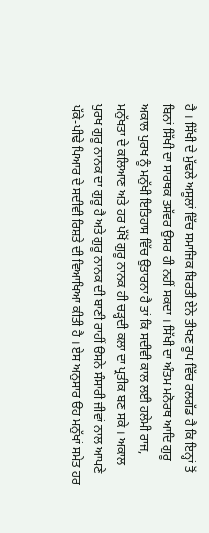ਹੈ । ਸਿੱਖੀ ਦੇ ਮੁੱਢਲੇ ਅਸੂਲਾਂ ਵਿੱਚ ਸਮਾਜਿਕ ਬਿਰਤੀ ਏਨੇ ਤੀਖਣ ਰੂਪ ਵਿੱਚ ਰਲਗੱਡ ਹੈ ਕਿ ਇਨ੍ਹਾਂ ਤੋਂ ਬਿਨਾਂ ਸਿੱਖੀ ਦਾ ਸਾਰਥਕ ਤਸੱਵਰ ਉਸਰ ਹੀ ਨਹੀਂ ਸਕਦਾ । ਸਿੱਖੀ ਦਾ ਅੰਤਮ ਮਨੋਰਥ ਆਦਿ ਗੁਰੂ ਅਕਾਲ ਪੁਰਖ ਨੂੰ ਮਨੁੱਖੀ ਇਤਿਹਾਸ ਵਿੱਚ ਉਤਾਰਨਾ ਹੈ ਤਾਂ ਕਿ ਸਦੀਵੀ ਕਾਲ ਲਈ ਹਲੇਮੀ ਰਾਜ, ਮਨੁੱਖਤਾ ਦੇ ਕਲਿਆਣ ਅਤੇ ਹਰ ਪੱਖੋਂ ਗੁਰੂ ਨਾਨਕ ਹੀ ਚੜ੍ਹਦੀ ਕਲਾ ਦਾ ਪ੍ਰਤੀਕ ਬਣ ਸਕੇ । ਅਕਾਲ ਪੁਰਖ ਗੁਰੂ ਨਾਨਕ ਦਾ ਗੁਰੂ ਹੈ ਅਤੇ ਗੁਰੂ ਨਾਨਕ ਦੀ ਬਾਣੀ ਰਾਹੀਂ ੳਸਨੇ ਸੰਸਾਰੀ ਜੀਵਾਂ ਨਾਲ ਆਪਣੇ ਪੱਕੇ-ਪੀਢੇ ਪਿਆਰ ਦੇ ਸਦੀਵੀ ਰਿਸ਼ਤੇ ਦੀ ਵਿਆਖਿਆ ਕੀਤੀ ਹੈ । ਏਸ ਅਨੁਸਾਰ ੳਹ ਮਨੁੱਖਾਂ ਸਮੇਤ ਹਰ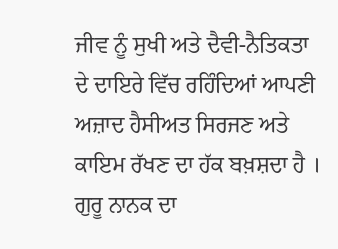ਜੀਵ ਨੂੰ ਸੁਖੀ ਅਤੇ ਦੈਵੀ-ਨੈਤਿਕਤਾ ਦੇ ਦਾਇਰੇ ਵਿੱਚ ਰਹਿੰਦਿਆਂ ਆਪਣੀ ਅਜ਼ਾਦ ਹੈਸੀਅਤ ਸਿਰਜਣ ਅਤੇ ਕਾਇਮ ਰੱਖਣ ਦਾ ਹੱਕ ਬਖ਼ਸ਼ਦਾ ਹੈ । ਗੁਰੂ ਨਾਨਕ ਦਾ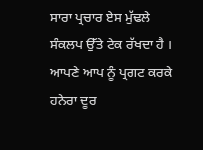ਸਾਰਾ ਪ੍ਰਚਾਰ ਏਸ ਮੁੱਢਲੇ ਸੰਕਲਪ ਉੱਤੇ ਟੇਕ ਰੱਖਦਾ ਹੈ । ਆਪਣੇ ਆਪ ਨੂੰ ਪ੍ਰਗਟ ਕਰਕੇ ਹਨੇਰਾ ਦੂਰ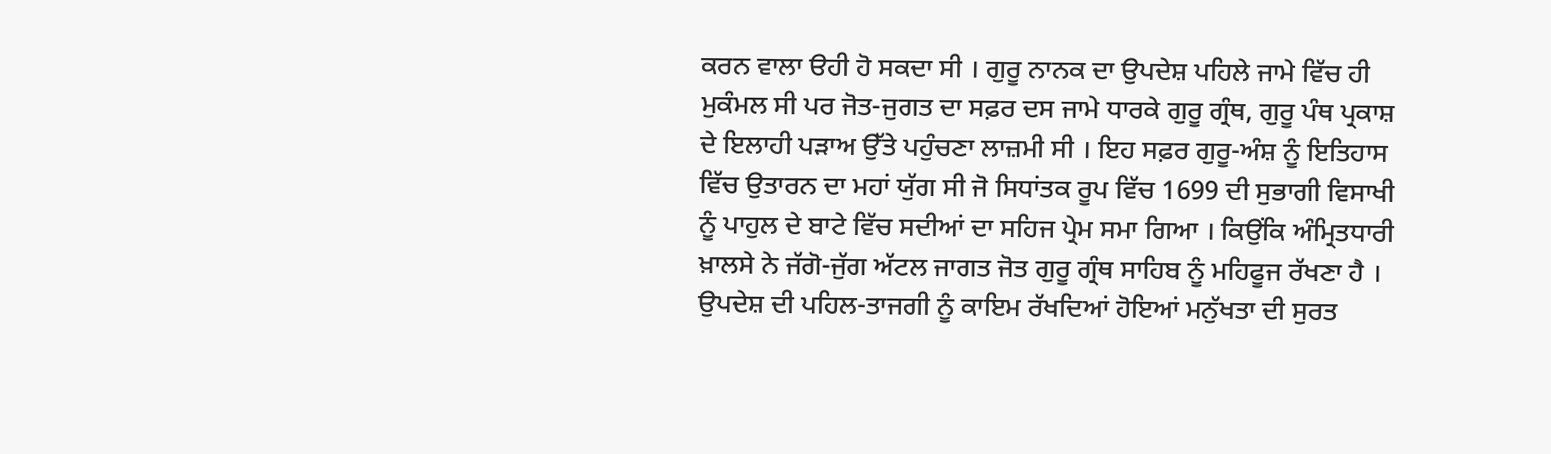ਕਰਨ ਵਾਲਾ ੳਹੀ ਹੋ ਸਕਦਾ ਸੀ । ਗੁਰੂ ਨਾਨਕ ਦਾ ਉਪਦੇਸ਼ ਪਹਿਲੇ ਜਾਮੇ ਵਿੱਚ ਹੀ ਮੁਕੰਮਲ ਸੀ ਪਰ ਜੋਤ-ਜੁਗਤ ਦਾ ਸਫ਼ਰ ਦਸ ਜਾਮੇ ਧਾਰਕੇ ਗੁਰੂ ਗ੍ਰੰਥ, ਗੁਰੂ ਪੰਥ ਪ੍ਰਕਾਸ਼ ਦੇ ਇਲਾਹੀ ਪੜਾਅ ਉੱਤੇ ਪਹੁੰਚਣਾ ਲਾਜ਼ਮੀ ਸੀ । ਇਹ ਸਫ਼ਰ ਗੁਰੂ-ਅੰਸ਼ ਨੂੰ ਇਤਿਹਾਸ ਵਿੱਚ ਉਤਾਰਨ ਦਾ ਮਹਾਂ ਯੁੱਗ ਸੀ ਜੋ ਸਿਧਾਂਤਕ ਰੂਪ ਵਿੱਚ 1699 ਦੀ ਸੁਭਾਗੀ ਵਿਸਾਖੀ ਨੂੰ ਪਾਹੁਲ ਦੇ ਬਾਟੇ ਵਿੱਚ ਸਦੀਆਂ ਦਾ ਸਹਿਜ ਪ੍ਰੇਮ ਸਮਾ ਗਿਆ । ਕਿਉਂਕਿ ਅੰਮ੍ਰਿਤਧਾਰੀ ਖ਼ਾਲਸੇ ਨੇ ਜੱਗੋ-ਜੁੱਗ ਅੱਟਲ ਜਾਗਤ ਜੋਤ ਗੁਰੂ ਗ੍ਰੰਥ ਸਾਹਿਬ ਨੂੰ ਮਹਿਫੂਜ ਰੱਖਣਾ ਹੈ । ਉਪਦੇਸ਼ ਦੀ ਪਹਿਲ-ਤਾਜਗੀ ਨੂੰ ਕਾਇਮ ਰੱਖਦਿਆਂ ਹੋਇਆਂ ਮਨੁੱਖਤਾ ਦੀ ਸੁਰਤ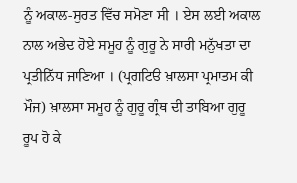ਨੂੰ ਅਕਾਲ-ਸੁਰਤ ਵਿੱਚ ਸਮੋਣਾ ਸੀ । ਏਸ ਲਈ ਅਕਾਲ ਨਾਲ ਅਭੇਦ ਹੋਏ ਸਮੂਹ ਨੂੰ ਗੁਰੂ ਨੇ ਸਾਰੀ ਮਨੁੱਖਤਾ ਦਾ ਪ੍ਰਤੀਨਿੱਧ ਜਾਣਿਆ । (ਪ੍ਰਗਟਿੳ ਖ਼ਾਲਸਾ ਪ੍ਰਮਾਤਮ ਕੀ ਮੌਜ) ਖ਼ਾਲਸਾ ਸਮੂਹ ਨੂੰ ਗੁਰੂ ਗ੍ਰੰਥ ਦੀ ਤਾਬਿਆ ਗੁਰੂ ਰੂਪ ਹੋ ਕੇ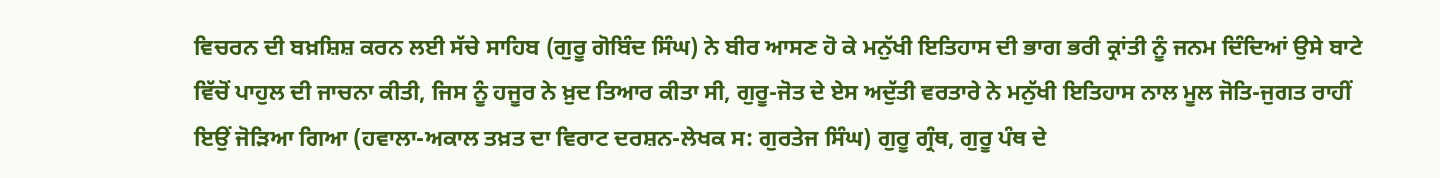ਵਿਚਰਨ ਦੀ ਬਖ਼ਸ਼ਿਸ਼ ਕਰਨ ਲਈ ਸੱਚੇ ਸਾਹਿਬ (ਗੁਰੂ ਗੋਬਿੰਦ ਸਿੰਘ) ਨੇ ਬੀਰ ਆਸਣ ਹੋ ਕੇ ਮਨੁੱਖੀ ਇਤਿਹਾਸ ਦੀ ਭਾਗ ਭਰੀ ਕ੍ਰਾਂਤੀ ਨੂੰ ਜਨਮ ਦਿੰਦਿਆਂ ਉਸੇ ਬਾਟੇ ਵਿੱਚੋਂ ਪਾਹੁਲ ਦੀ ਜਾਚਨਾ ਕੀਤੀ, ਜਿਸ ਨੂੰ ਹਜੂਰ ਨੇ ਖ਼ੁਦ ਤਿਆਰ ਕੀਤਾ ਸੀ, ਗੁਰੂ-ਜੋਤ ਦੇ ਏਸ ਅਦੁੱਤੀ ਵਰਤਾਰੇ ਨੇ ਮਨੁੱਖੀ ਇਤਿਹਾਸ ਨਾਲ ਮੂਲ ਜੋਤਿ-ਜੁਗਤ ਰਾਹੀਂ ਇਉਂ ਜੋੜਿਆ ਗਿਆ (ਹਵਾਲਾ-ਅਕਾਲ ਤਖ਼ਤ ਦਾ ਵਿਰਾਟ ਦਰਸ਼ਨ-ਲੇਖਕ ਸ: ਗੁਰਤੇਜ ਸਿੰਘ) ਗੁਰੂ ਗ੍ਰੰਥ, ਗੁਰੂ ਪੰਥ ਦੇ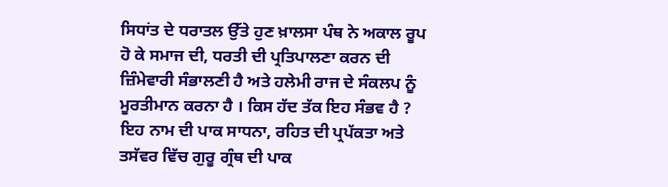ਸਿਧਾਂਤ ਦੇ ਧਰਾਤਲ ਉੱਤੇ ਹੁਣ ਖ਼ਾਲਸਾ ਪੰਥ ਨੇ ਅਕਾਲ ਰੂਪ ਹੋ ਕੇ ਸਮਾਜ ਦੀ, ਧਰਤੀ ਦੀ ਪ੍ਰਤਿਪਾਲਣਾ ਕਰਨ ਦੀ ਜ਼ਿੰਮੇਵਾਰੀ ਸੰਭਾਲਣੀ ਹੈ ਅਤੇ ਹਲੇਮੀ ਰਾਜ ਦੇ ਸੰਕਲਪ ਨੂੰ ਮੂਰਤੀਮਾਨ ਕਰਨਾ ਹੈ । ਕਿਸ ਹੱਦ ਤੱਕ ਇਹ ਸੰਭਵ ਹੈ ? ਇਹ ਨਾਮ ਦੀ ਪਾਕ ਸਾਧਨਾ, ਰਹਿਤ ਦੀ ਪ੍ਰਪੱਕਤਾ ਅਤੇ ਤਸੱਵਰ ਵਿੱਚ ਗੁਰੂ ਗ੍ਰੰਥ ਦੀ ਪਾਕ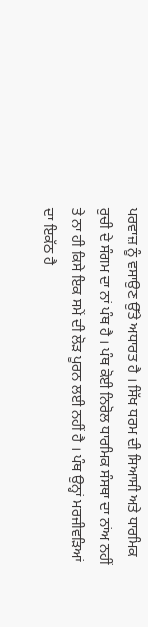ਪਰਵਾਜ਼ ਨੂੰ ਵਸਾਉਣ ਉੱਤੇ ਅਧਾਰਤ ਹੈ । ਸਿੱਖ ਧਰਮ ਦੀ ਸਿਆਸੀ ਅਤੇ ਧਾਰਮਿਕ ਰੁਚੀ ਦੇ ਸੰਗਮ ਦਾ ਨਾਂ ਪੰਥ ਹੈ । ਪੰਥ ਕੋਈ ਨਿਰੋਲ ਧਾਰਮਿਕ ਸੰਸਥਾ ਦਾ ਨਾਂਅ ਨਹੀਂ ਤੇ ਨਾ ਹੀ ਕਿਸੇ ਇਕ ਸਮੇਂ ਦੀ ਲੋੜ ਪੂਰਨ ਲਈ ਨਹੀਂ ਹੈ । ਪੰਥ ਉਨ੍ਹਾਂ ਮਰਜੀਵੜਿਆਂ ਦਾ ਇਕੱਠ ਹੈ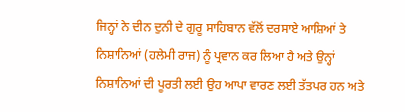ਜਿਨ੍ਹਾਂ ਨੇ ਦੀਨ ਦੁਨੀ ਦੇ ਗੁਰੂ ਸਾਹਿਬਾਨ ਵੱਲੋਂ ਦਰਸਾਏ ਆਸ਼ਿਆਂ ਤੇ ਨਿਸ਼ਾਨਿਆਂ (ਹਲੇਮੀ ਰਾਜ) ਨੂੰ ਪ੍ਰਵਾਨ ਕਰ ਲਿਆ ਹੈ ਅਤੇ ਉਨ੍ਹਾਂ ਨਿਸ਼ਾਨਿਆਂ ਦੀ ਪੂਰਤੀ ਲਈ ਉਹ ਆਪਾ ਵਾਰਣ ਲਈ ਤੱਤਪਰ ਹਨ ਅਤੇ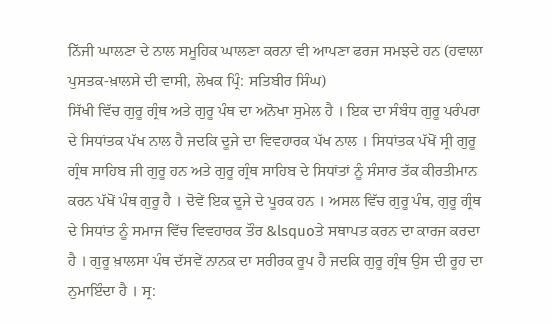ਨਿੱਜੀ ਘਾਲਣਾ ਦੇ ਨਾਲ ਸਮੂਹਿਕ ਘਾਲਣਾ ਕਰਨਾ ਵੀ ਆਪਣਾ ਫਰਜ ਸਮਝਦੇ ਹਨ (ਹਵਾਲਾ ਪੁਸਤਕ-ਖ਼ਾਲਸੇ ਦੀ ਵਾਸੀ, ਲੇਖਕ ਪ੍ਰਿੰ: ਸਤਿਬੀਰ ਸਿੰਘ)
ਸਿੱਖੀ ਵਿੱਚ ਗੁਰੂ ਗ੍ਰੰਥ ਅਤੇ ਗੁਰੂ ਪੰਥ ਦਾ ਅਨੋਖਾ ਸੁਮੇਲ ਹੈ । ਇਕ ਦਾ ਸੰਬੰਧ ਗੁਰੂ ਪਰੰਪਰਾ ਦੇ ਸਿਧਾਂਤਕ ਪੱਖ ਨਾਲ ਹੈ ਜਦਕਿ ਦੂਜੇ ਦਾ ਵਿਵਹਾਰਕ ਪੱਖ ਨਾਲ । ਸਿਧਾਂਤਕ ਪੱਖੋਂ ਸ੍ਰੀ ਗੁਰੂ ਗ੍ਰੰਥ ਸਾਹਿਬ ਜੀ ਗੁਰੂ ਹਨ ਅਤੇ ਗੁਰੂ ਗ੍ਰੰਥ ਸਾਹਿਬ ਦੇ ਸਿਧਾਂਤਾਂ ਨੂੰ ਸੰਸਾਰ ਤੱਕ ਕੀਰਤੀਮਾਨ ਕਰਨ ਪੱਖੋਂ ਪੰਥ ਗੁਰੂ ਹੈ । ਦੋਵੇਂ ਇਕ ਦੂਜੇ ਦੇ ਪੂਰਕ ਹਨ । ਅਸਲ ਵਿੱਚ ਗੁਰੂ ਪੰਥ, ਗੁਰੂ ਗ੍ਰੰਥ ਦੇ ਸਿਧਾਂਤ ਨੂੰ ਸਮਾਜ ਵਿੱਚ ਵਿਵਹਾਰਕ ਤੌਰ &lsquoਤੇ ਸਥਾਪਤ ਕਰਨ ਦਾ ਕਾਰਜ ਕਰਦਾ ਹੈ । ਗੁਰੂ ਖ਼ਾਲਸਾ ਪੰਥ ਦੱਸਵੇਂ ਨਾਨਕ ਦਾ ਸਰੀਰਕ ਰੂਪ ਹੈ ਜਦਕਿ ਗੁਰੂ ਗ੍ਰੰਥ ਉਸ ਦੀ ਰੂਹ ਦਾ ਨੁਮਾਇੰਦਾ ਹੈ । ਸ੍ਰ: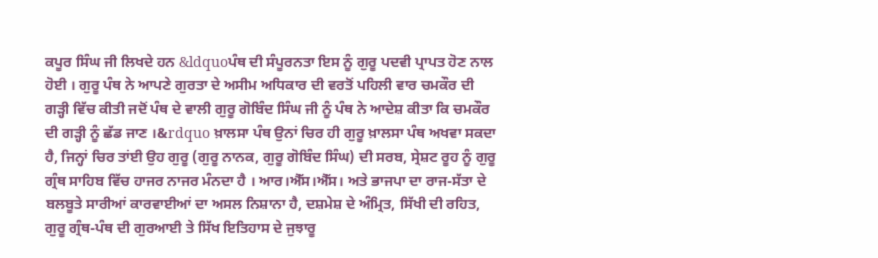ਕਪੂਰ ਸਿੰਘ ਜੀ ਲਿਖਦੇ ਹਨ &ldquoਪੰਥ ਦੀ ਸੰਪੂਰਨਤਾ ਇਸ ਨੂੰ ਗੁਰੂ ਪਦਵੀ ਪ੍ਰਾਪਤ ਹੋਣ ਨਾਲ ਹੋਈ । ਗੁਰੂ ਪੰਥ ਨੇ ਆਪਣੇ ਗੁਰਤਾ ਦੇ ਅਸੀਮ ਅਧਿਕਾਰ ਦੀ ਵਰਤੋਂ ਪਹਿਲੀ ਵਾਰ ਚਮਕੌਰ ਦੀ ਗੜ੍ਹੀ ਵਿੱਚ ਕੀਤੀ ਜਦੋਂ ਪੰਥ ਦੇ ਵਾਲੀ ਗੁਰੂ ਗੋਬਿੰਦ ਸਿੰਘ ਜੀ ਨੂੰ ਪੰਥ ਨੇ ਆਦੇਸ਼ ਕੀਤਾ ਕਿ ਚਮਕੌਰ ਦੀ ਗੜ੍ਹੀ ਨੂੰ ਛੱਡ ਜਾਣ ।&rdquo ਖ਼ਾਲਸਾ ਪੰਥ ਉਨਾਂ ਚਿਰ ਹੀ ਗੁਰੂ ਖ਼ਾਲਸਾ ਪੰਥ ਅਖਵਾ ਸਕਦਾ ਹੈ, ਜਿਨ੍ਹਾਂ ਚਿਰ ਤਾਂਈ ਉਹ ਗੁਰੂ (ਗੁਰੂ ਨਾਨਕ, ਗੁਰੂ ਗੋਬਿੰਦ ਸਿੰਘ) ਦੀ ਸਰਬ, ਸ੍ਰੇਸ਼ਟ ਰੂਹ ਨੂੰ ਗੁਰੂ ਗ੍ਰੰਥ ਸਾਹਿਬ ਵਿੱਚ ਹਾਜਰ ਨਾਜਰ ਮੰਨਦਾ ਹੈ । ਆਰ।ਐੱਸ।ਐੱਸ। ਅਤੇ ਭਾਜਪਾ ਦਾ ਰਾਜ-ਸੱਤਾ ਦੇ ਬਲਬੂਤੇ ਸਾਰੀਆਂ ਕਾਰਵਾਈਆਂ ਦਾ ਅਸਲ ਨਿਸ਼ਾਨਾ ਹੈ, ਦਸ਼ਮੇਸ਼ ਦੇ ਅੰਮ੍ਰਿਤ, ਸਿੱਖੀ ਦੀ ਰਹਿਤ, ਗੁਰੂ ਗ੍ਰੰਥ-ਪੰਥ ਦੀ ਗੁਰਆਈ ਤੇ ਸਿੱਖ ਇਤਿਹਾਸ ਦੇ ਜੁਝਾਰੂ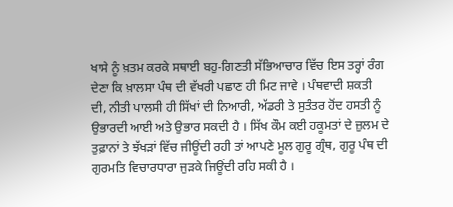ਖਾਸੇ ਨੂੰ ਖ਼ਤਮ ਕਰਕੇ ਸਥਾਈ ਬਹੁ-ਗਿਣਤੀ ਸੱਭਿਆਚਾਰ ਵਿੱਚ ਇਸ ਤਰ੍ਹਾਂ ਰੰਗ ਦੇਣਾ ਕਿ ਖ਼ਾਲਸਾ ਪੰਥ ਦੀ ਵੱਖਰੀ ਪਛਾਣ ਹੀ ਮਿਟ ਜਾਵੇ । ਪੰਥਵਾਦੀ ਸ਼ਕਤੀ ਦੀ, ਨੀਤੀ ਪਾਲਸੀ ਹੀ ਸਿੱਖਾਂ ਦੀ ਨਿਆਰੀ, ਅੱਡਰੀ ਤੇ ਸੁਤੰਤਰ ਹੋਂਦ ਹਸਤੀ ਨੂੰ ਉਭਾਰਦੀ ਆਈ ਅਤੇ ਉਭਾਰ ਸਕਦੀ ਹੈ । ਸਿੱਖ ਕੌਮ ਕਈ ਹਕੂਮਤਾਂ ਦੇ ਜ਼ੁਲਮ ਦੇ ਤੁਫ਼ਾਨਾਂ ਤੇ ਝੱਖੜਾਂ ਵਿੱਚ ਜੀਊਂਦੀ ਰਹੀ ਤਾਂ ਆਪਣੇ ਮੂਲ ਗੁਰੂ ਗ੍ਰੰਥ, ਗੁਰੂ ਪੰਥ ਦੀ ਗੁਰਮਤਿ ਵਿਚਾਰਧਾਰਾ ਜੁੜਕੇ ਜਿਊਂਦੀ ਰਹਿ ਸਕੀ ਹੈ ।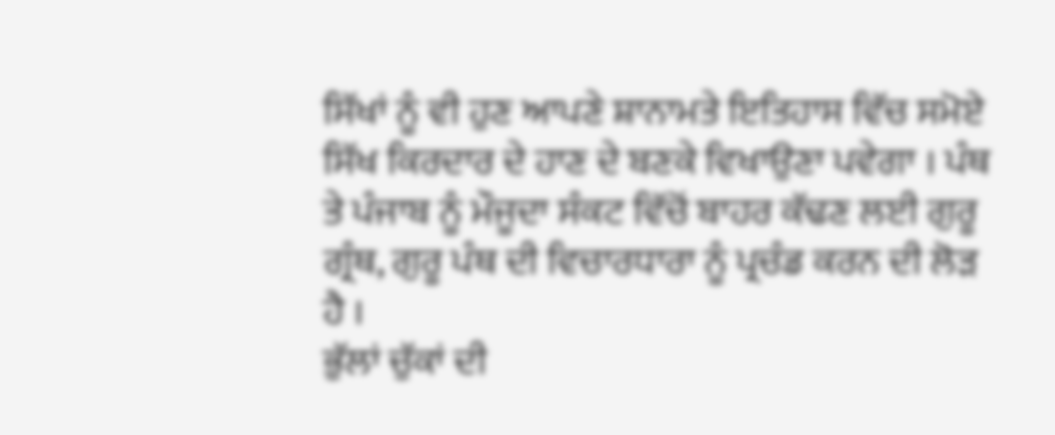ਸਿੱਖਾਂ ਨੂੰ ਵੀ ਹੁਣ ਆਪਣੇ ਸ਼ਾਨਾਮਤੇ ਇਤਿਹਾਸ ਵਿੱਚ ਸਮੋਏ ਸਿੱਖ ਕਿਰਦਾਰ ਦੇ ਹਾਣ ਦੇ ਬਣਕੇ ਵਿਖਾਉਣਾ ਪਵੇਗਾ । ਪੰਥ ਤੇ ਪੰਜਾਬ ਨੂੰ ਮੌਜੂਦਾ ਸੰਕਟ ਵਿੱਚੋਂ ਬਾਹਰ ਕੱਢਣ ਲਈ ਗੁਰੂ ਗ੍ਰੰਥ, ਗੁਰੂ ਪੰਥ ਦੀ ਵਿਚਾਰਧਾਰਾ ਨੂੰ ਪ੍ਰਚੰਡ ਕਰਨ ਦੀ ਲੋੜ ਹੈ ।
ਭੁੱਲਾਂ ਚੁੱਕਾਂ ਦੀ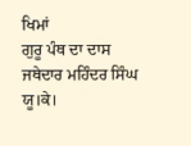ਖਿਮਾਂ
ਗੁਰੂ ਪੰਥ ਦਾ ਦਾਸ
ਜਥੇਦਾਰ ਮਹਿੰਦਰ ਸਿੰਘ
ਯੂ।ਕੇ।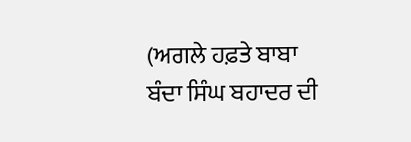(ਅਗਲੇ ਹਫ਼ਤੇ ਬਾਬਾ ਬੰਦਾ ਸਿੰਘ ਬਹਾਦਰ ਦੀ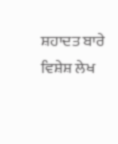ਸ਼ਹਾਦਤ ਬਾਰੇ ਵਿਸ਼ੇਸ਼ ਲੇਖ